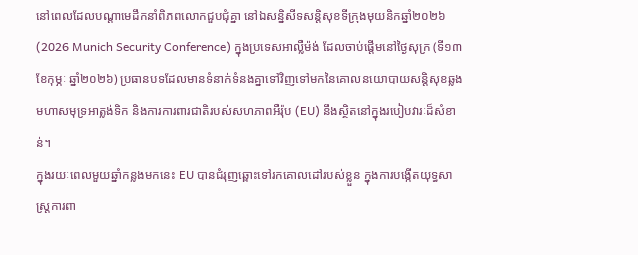នៅពេលដែលបណ្ដាមេដឹកនាំពិភពលោកជួបជុំគ្នា នៅឯសន្និសីទសន្តិសុខទីក្រុងមុយនិកឆ្នាំ២០២៦ (2026 Munich Security Conference) ក្នុងប្រទេសអាល្លឺម៉ង់ ដែលចាប់ផ្តើមនៅថ្ងៃសុក្រ (ទី១៣ ខែកុម្ភៈ ឆ្នាំ២០២៦) ប្រធានបទដែលមានទំនាក់ទំនងគ្នាទៅវិញទៅមកនៃគោលនយោបាយសន្តិសុខឆ្លងមហាសមុទ្រអាត្លង់ទិក និងការការពារជាតិរបស់សហភាពអឺរ៉ុប (EU) នឹងស្ថិតនៅក្នុងរបៀបវារៈដ៏សំខាន់។
ក្នុងរយៈពេលមួយឆ្នាំកន្លងមកនេះ EU បានជំរុញឆ្ពោះទៅរកគោលដៅរបស់ខ្លួន ក្នុងការបង្កើតយុទ្ធសាស្ត្រការពា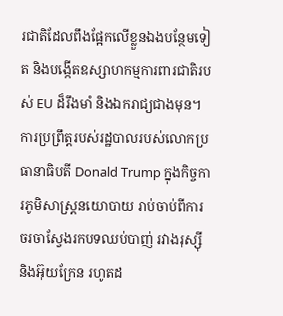រជាតិដែលពឹងផ្អែកលើខ្លួនឯងបន្ថែមទៀត និងបង្កើតឧស្សាហកម្មការពារជាតិរបស់ EU ដ៏រឹងមាំ និងឯករាជ្យជាងមុន។ ការប្រព្រឹត្តរបស់រដ្ឋបាលរបស់លោកប្រធានាធិបតី Donald Trump ក្នុងកិច្ចការភូមិសាស្ត្រនយោបាយ រាប់ចាប់ពីការចរចាស្វែងរកបទឈប់បាញ់ រវាងរុស្ស៊ី និងអ៊ុយក្រែន រហូតដ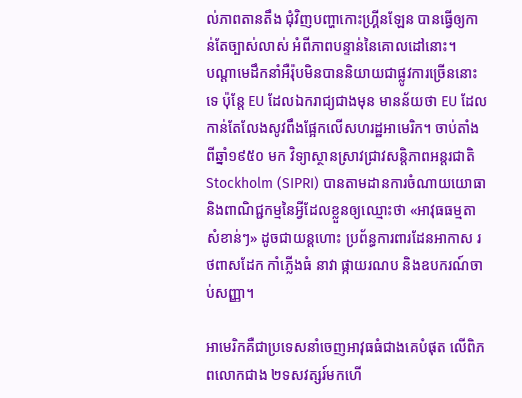ល់ភាពតានតឹង ជុំវិញបញ្ហាកោះហ្គ្រីនឡែន បានធ្វើឲ្យកាន់តែច្បាស់លាស់ អំពីភាពបន្ទាន់នៃគោលដៅនោះ។
បណ្ដាមេដឹកនាំអឺរ៉ុបមិនបាននិយាយជាផ្លូវការច្រើននោះទេ ប៉ុន្តែ EU ដែលឯករាជ្យជាងមុន មានន័យថា EU ដែលកាន់តែលែងសូវពឹងផ្អែកលើសហរដ្ឋអាមេរិក។ ចាប់តាំងពីឆ្នាំ១៩៥០ មក វិទ្យាស្ថានស្រាវជ្រាវសន្តិភាពអន្តរជាតិ Stockholm (SIPRI) បានតាមដានការចំណាយយោធា និងពាណិជ្ជកម្មនៃអ្វីដែលខ្លួនឲ្យឈ្មោះថា «អាវុធធម្មតាសំខាន់ៗ» ដូចជាយន្តហោះ ប្រព័ន្ធការពារដែនអាកាស រថពាសដែក កាំភ្លើងធំ នាវា ផ្កាយរណប និងឧបករណ៍ចាប់សញ្ញា។

អាមេរិកគឺជាប្រទេសនាំចេញអាវុធធំជាងគេបំផុត លើពិភពលោកជាង ២ទសវត្សរ៍មកហើ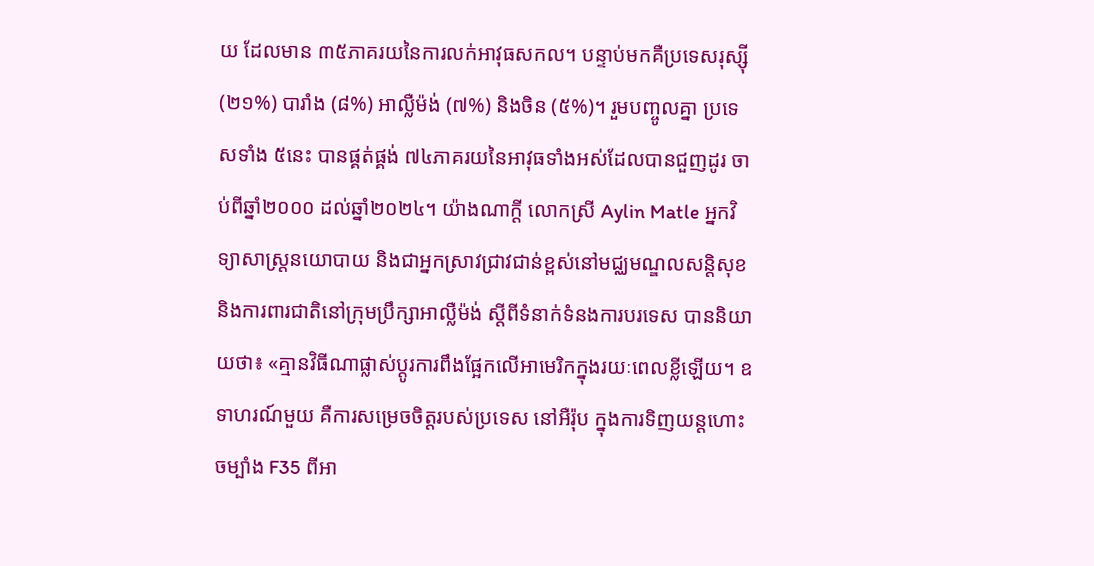យ ដែលមាន ៣៥ភាគរយនៃការលក់អាវុធសកល។ បន្ទាប់មកគឺប្រទេសរុស្ស៊ី (២១%) បារាំង (៨%) អាល្លឺម៉ង់ (៧%) និងចិន (៥%)។ រួមបញ្ចូលគ្នា ប្រទេសទាំង ៥នេះ បានផ្គត់ផ្គង់ ៧៤ភាគរយនៃអាវុធទាំងអស់ដែលបានជួញដូរ ចាប់ពីឆ្នាំ២០០០ ដល់ឆ្នាំ២០២៤។ យ៉ាងណាក្ដី លោកស្រី Aylin Matle អ្នកវិទ្យាសាស្ត្រនយោបាយ និងជាអ្នកស្រាវជ្រាវជាន់ខ្ពស់នៅមជ្ឈមណ្ឌលសន្តិសុខ និងការពារជាតិនៅក្រុមប្រឹក្សាអាល្លឺម៉ង់ ស្តីពីទំនាក់ទំនងការបរទេស បាននិយាយថា៖ «គ្មានវិធីណាផ្លាស់ប្តូរការពឹងផ្អែកលើអាមេរិកក្នុងរយៈពេលខ្លីឡើយ។ ឧទាហរណ៍មួយ គឺការសម្រេចចិត្តរបស់ប្រទេស នៅអឺរ៉ុប ក្នុងការទិញយន្តហោះចម្បាំង F35 ពីអា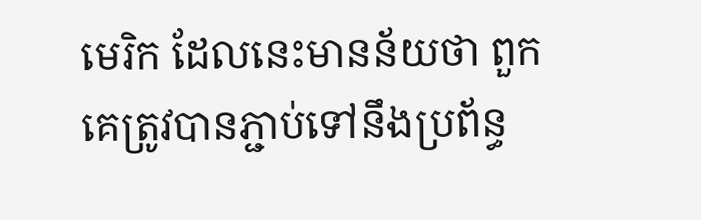មេរិក ដែលនេះមានន័យថា ពួកគេត្រូវបានភ្ជាប់ទៅនឹងប្រព័ន្ធ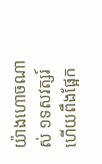យ៉ាងហោចណាស់ ១ទសវត្សរ៍ ហើយពឹងផ្អែក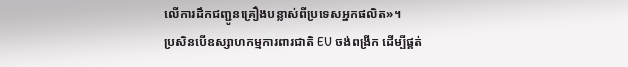លើការដឹកជញ្ជូនគ្រឿងបន្លាស់ពីប្រទេសអ្នកផលិត»។
ប្រសិនបើឧស្សាហកម្មការពារជាតិ EU ចង់ពង្រីក ដើម្បីផ្គត់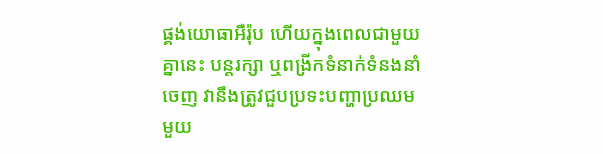ផ្គង់យោធាអឺរ៉ុប ហើយក្នុងពេលជាមួយគ្នានេះ បន្តរក្សា ឬពង្រីកទំនាក់ទំនងនាំចេញ វានឹងត្រូវជួបប្រទះបញ្ហាប្រឈមមួយ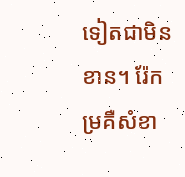ទៀតជាមិនខាន។ រ៉ែកម្រគឺសំខា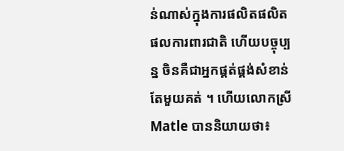ន់ណាស់ក្នុងការផលិតផលិតផលការពារជាតិ ហើយបច្ចុប្បន្ន ចិនគឺជាអ្នកផ្គត់ផ្គង់សំខាន់តែមួយគត់ ។ ហើយលោកស្រី Matle បាននិយាយថា៖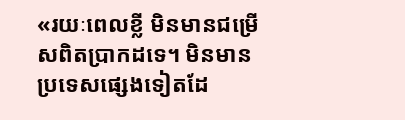«រយៈពេលខ្លី មិនមានជម្រើសពិតប្រាកដទេ។ មិនមានប្រទេសផ្សេងទៀតដែ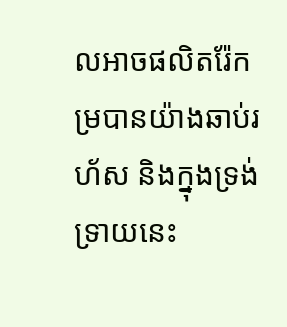លអាចផលិតរ៉ែកម្របានយ៉ាងឆាប់រហ័ស និងក្នុងទ្រង់ទ្រាយនេះ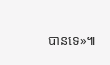បានទេ»៕